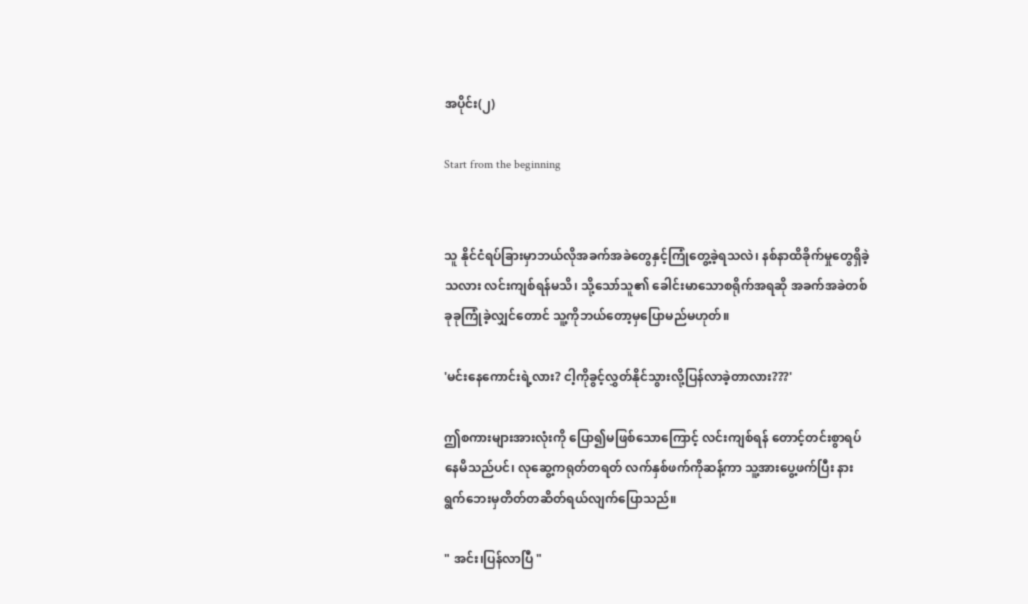အပိုင်း(၂)

Start from the beginning


သူ နိုင်ငံရပ်ခြားမှာဘယ်လိုအခက်အခဲတွေနှင့်ကြုံတွေ့ခဲ့ရသလဲ၊ နစ်နာထိခိုက်မှုတွေရှိခဲ့သလား လင်းကျစ်ရန်မသိ၊ သို့သော်သူ၏ ခေါင်းမာသောစရိုက်အရဆို အခက်အခဲတစ်ခုခုကြုံခဲ့လျှင်တောင် သူ့ကိုဘယ်တော့မှပြောမည်မဟုတ်။

'မင်းနေကောင်းရဲ့လား? ငါ့ကိုခွင့်လွှတ်နိုင်သွားလို့ပြန်လာခဲ့တာလား???'

ဤစကားများအားလုံးကို ပြော၍မဖြစ်သောကြောင့် လင်းကျစ်ရန် တောင့်တင်းစွာရပ်နေမိသည်ပင်၊ လုဆွေ့ကရုတ်တရတ် လက်နှစ်ဖက်ကိုဆန့်ကာ သူ့အားပွေ့ဖက်ပြီး နားရွက်ဘေးမှတိတ်တဆိတ်ရယ်လျက်ပြောသည်။

" အင်း၊ပြန်လာပြီ "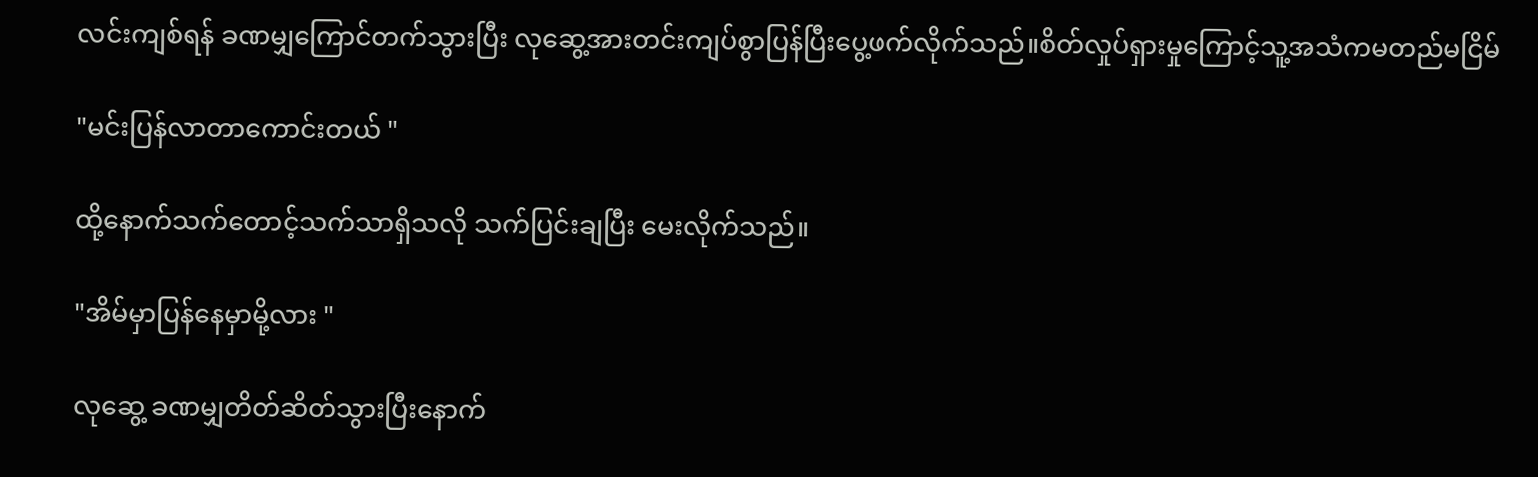လင်းကျစ်ရန် ခဏမျှကြောင်တက်သွားပြီး လုဆွေ့အားတင်းကျပ်စွာပြန်ပြီးပွေ့ဖက်လိုက်သည်။စိတ်လှုပ်ရှားမှုကြောင့်သူ့အသံကမတည်မငြိမ်

"မင်းပြန်လာတာကောင်းတယ် "

ထို့နောက်သက်တောင့်သက်သာရှိသလို သက်ပြင်းချပြီး မေးလိုက်သည်။

"အိမ်မှာပြန်နေမှာမို့လား "

လုဆွေ့ ခဏမျှတိတ်ဆိတ်သွားပြီးနောက်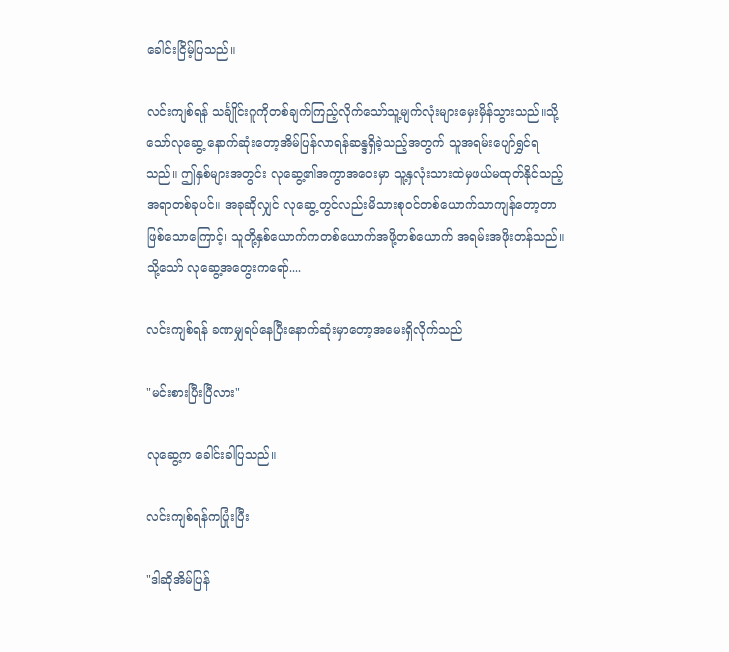ခေါင်းငြိမ့်ပြသည်။

လင်းကျစ်ရန် သင်္ချိုင်းဂူကိုတစ်ချက်ကြည့်လိုက်သော်သူ့မျက်လုံးများမှေးမှိန်သွားသည်။သို့သော်လုဆွေ့ နောက်ဆုံးတော့အိမ်ပြန်လာရန်ဆန္ဒရှိခဲ့သည့်အတွက် သူအရမ်းပျော်ရွှင်ရသည်။ ဤနှစ်များအတွင်း လုဆွေ့၏အကွာအဝေးမှာ သူ့နှလုံးသားထဲမှဖယ်မထုတ်နိုင်သည့်အရာတစ်ခုပင်။ အခုဆိုလျှင် လုဆွေ့တွင်လည်းမိသားစု၀င်တစ်ယောက်သာကျန်တော့တာဖြစ်သောကြောင့်၊ သူတို့နှစ်ယောက်ကတစ်ယောက်အဖို့တစ်ယောက် အရမ်းအဖိုးတန်သည်။ သို့သော် လုဆွေ့အတွေးကရော်....

လင်းကျစ်ရန် ခဏမျှရပ်နေပြီးနောက်ဆုံးမှာတော့အမေးရှိလိုက်သည်

"မင်းစားပြီးပြီလား"

လုဆွေ့က ခေါင်းခါပြသည်။

လင်းကျစ်ရန်ကပြုံးပြီး

"ဒါဆိုအိမ်ပြန်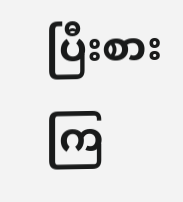ပြီးစားကြ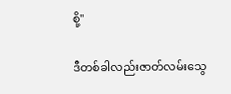စို့"

ဒီတစ်ခါလည်းဇာတ်လမ်းသွေ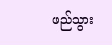ဖည်သွား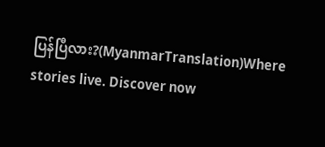ပြန်ပြီလား?(MyanmarTranslation)Where stories live. Discover now